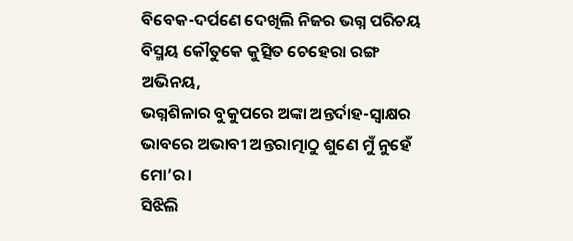ବିବେକ-ଦର୍ପଣେ ଦେଖିଲି ନିଜର ଭଗ୍ନ ପରିଚୟ
ବିସ୍ମୟ କୌତୁକେ କୁତ୍ସିତ ଚେହେରା ରଙ୍ଗ ଅଭିନୟ,
ଭଗ୍ନଶିଳାର ବୁକୁପରେ ଅଙ୍କା ଅନ୍ତର୍ଦାହ-ସ୍ୱାକ୍ଷର
ଭାବରେ ଅଭାବୀ ଅନ୍ତରାତ୍ମାଠୁ ଶୁଣେ ମୁଁ ନୁହେଁ ମୋ’ର।
ସିଝିଲି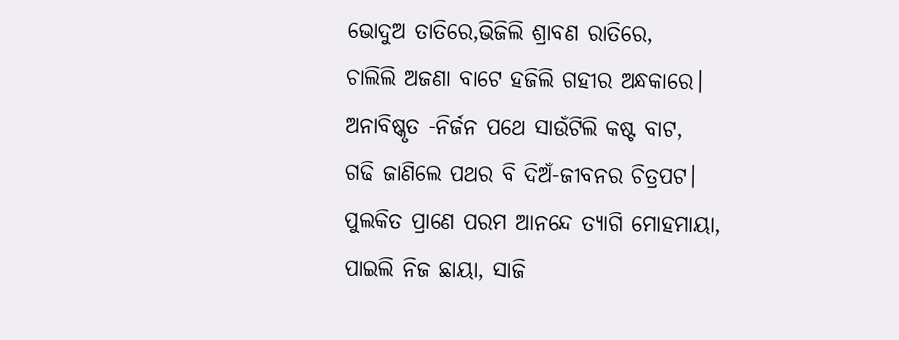ଭୋଦୁଅ ତାତିରେ,ଭିଜିଲି ଶ୍ରାବଣ ରାତିରେ,
ଚାଲିଲି ଅଜଣା ବାଟେ ହଜିଲି ଗହୀର ଅନ୍ଧକାରେ।
ଅନାବିଷ୍କୃତ -ନିର୍ଜନ ପଥେ ସାଉଁଟିଲି କଷ୍ଟ ବାଟ,
ଗଢି ଜାଣିଲେ ପଥର ବି ଦିଅଁ-ଜୀବନର ଚିତ୍ରପଟ।
ପୁଲକିତ ପ୍ରାଣେ ପରମ ଆନନ୍ଦେ ତ୍ୟାଗି ମୋହମାୟା,
ପାଇଲି ନିଜ ଛାୟା, ସାଜି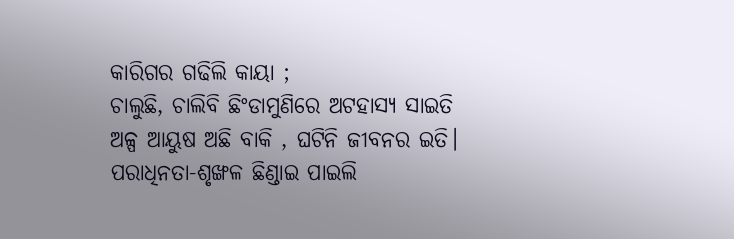କାରିଗର ଗଢିଲି କାୟା ;
ଚାଲୁଛି, ଚାଲିବି ଛିଂଡାମୁଣିରେ ଅଟହାସ୍ୟ ସାଇତି
ଅଳ୍ପ ଆୟୁଷ ଅଛି ବାକି , ଘଟିନି ଜୀବନର ଇତି।
ପରାଧିନତା-ଶୃଙ୍ଖଳ ଛିଣ୍ଡାଇ ପାଇଲି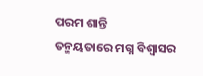ପରମ ଶାନ୍ତି
ତନ୍ମୟତାରେ ମଗ୍ନ ବିଶ୍ଵାସର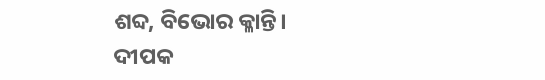ଶବ୍ଦ, ବିଭୋର କ୍ଳାନ୍ତି।
ଦୀପକ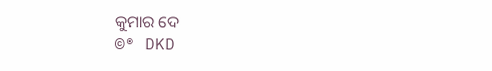କୁମାର ଦେ
©® DKD